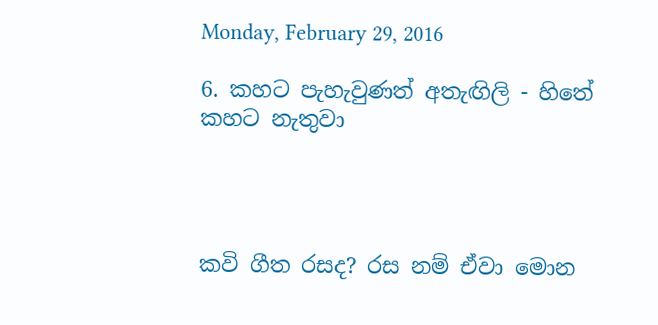Monday, February 29, 2016

6. කහට පැහැවුණත් අතැඟිලි - හිතේ කහට නැතුවා




කවි ගීත රසද? රස නම් ඒවා මොන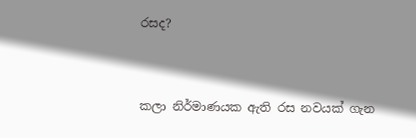රසද?


කලා නිර්මාණයක ඇති රස නවයක් ගැන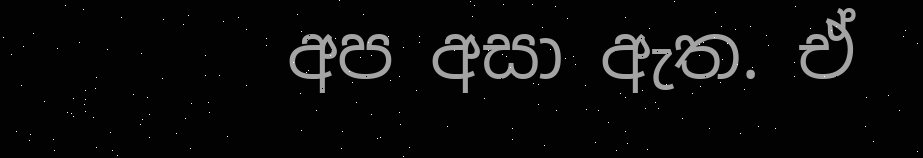අප අසා ඇත. ඒ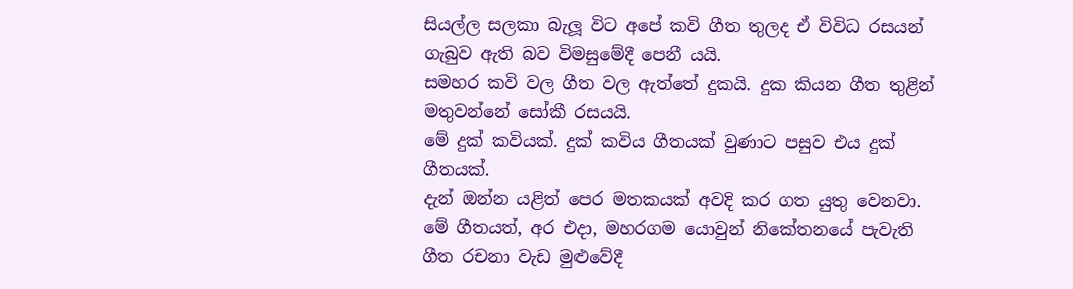සියල්ල සලකා බැලූ විට අපේ කවි ගීත තුලද ඒ විවිධ රසයන් ගැබුව ඇති බව විමසුමේදී පෙනී යයි.
සමහර කවි වල ගීත වල ඇත්තේ දුකයි. දුක කියන ගීත තුළින් මතුවන්නේ සෝකී රසයයි.
මේ දුක් කවියක්. දුක් කවිය ගීතයක් වුණාට පසුව එය දුක් ගීතයක්.
දැන් ඔන්න යළිත් පෙර මතකයක් අවදි කර ගත යුතු වෙනවා. මේ ගීතයත්, අර එදා, මහරගම යොවුන් නිකේතනයේ පැවැති ගීත රචනා වැඩ මුළුවේදී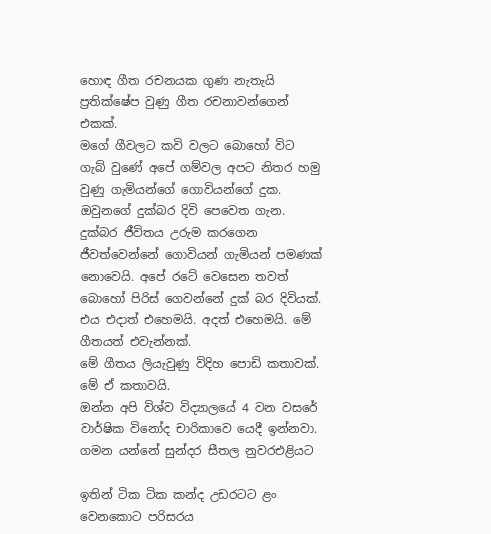හොඳ ගීත රචනයක ගුණ නැතැයි ප්‍රතික්ෂේප වුණු ගීත රචනාවන්ගෙන් එකක්.
මගේ ගීවලට කවි වලට බොහෝ විට ගැබ් වුණේ අපේ ගම්වල අපට නිතර හමු වුණු ගැමියන්ගේ ගොවියන්ගේ දුක. ඔවුනගේ දුක්බර දිවි පෙවෙත ගැන.
දුක්බර ජීවිතය උරුම කරගෙන ජීවත්වෙන්නේ ගොවියන් ගැමියන් පමණක් නොවෙයි. අපේ රටේ වෙසෙන තවත් බොහෝ පිරිස් ගෙවන්නේ දුක් බර දිවියක්. එය එදාත් එහෙමයි. අදත් එහෙමයි. මේ ගීතයත් එවැන්නක්.
මේ ගීතය ලියැවුණු විදිහ පොඩි කතාවක්.
මේ ඒ කතාවයි.
ඔන්න අපි විශ්ව විද්‍යාලයේ 4 වන වසරේ වාර්ෂික විනෝද චාරිකාවෙ යෙදී ඉන්නවා.
ගමන යන්නේ සුන්දර සීතල නුවරඑළියට

ඉතින් ටික ටික කන්ද උඩරටට ළං වෙනකොට පරිසරය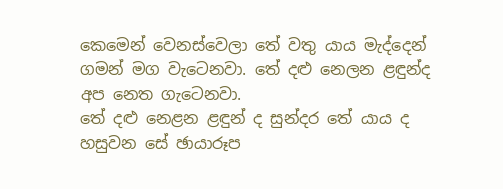කෙමෙන් වෙනස්වෙලා තේ වතු යාය මැද්දෙන් ගමන් මග වැටෙනවා. තේ දළු නෙලන ළඳුන්ද අප නෙත ගැටෙනවා.
තේ දළු නෙළන ළඳුන් ද සුන්දර තේ යාය ද හසුවන සේ ඡායාරූප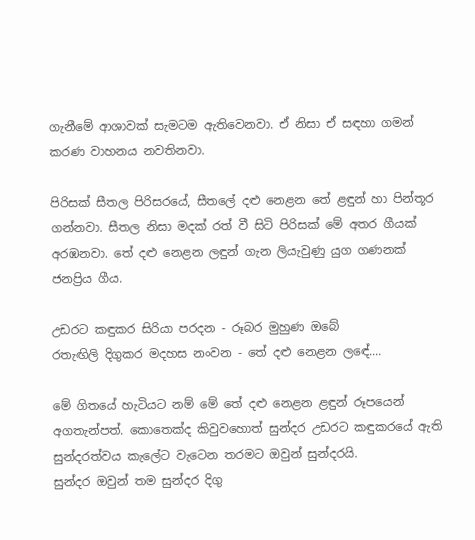ගැනීමේ ආශාවක් සැමටම ඇතිවෙනවා. ඒ නිසා ඒ සඳහා ගමන් කරණ වාහනය නවතිනවා.

පිරිසක් සීතල පිරිසරයේ, සීතලේ දළු නෙළන තේ ළඳුන් හා පින්තූර ගන්නවා. සීතල නිසා මදක් රත් වී සිටි පිරිසක් මේ අතර ගීයක් අරඹනවා. තේ දළු නෙළන ලඳුන් ගැන ලියැවුණු යුග ගණනක් ජනප්‍රිය ගීය.

උඩරට කඳුකර සිරියා පරදන - රූබර මුහුණ ඔබේ
රතැඟිලි දිගුකර මදහස නංවන - තේ දළු නෙළන ලඳේ....

මේ ගිතයේ හැටියට නම් මේ තේ දළු නෙළන ළඳුන් රූපයෙන් අගතැන්පත්. කොතෙක්ද කිවුවහොත් සුන්දර උඩරට කඳුකරයේ ඇති සුන්දරත්වය කැලේට වැටෙන තරමට ඔවුන් සුන්දරයි.
සුන්දර ඔවුන් තම සුන්දර දිගු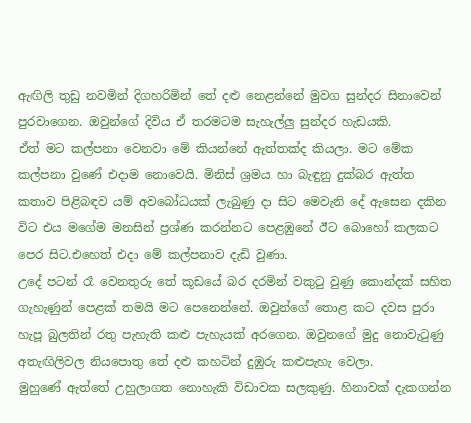ඇඟිලි තුඩු නවමින් දිගහරිමින් තේ දළු නෙළන්නේ මුවග සුන්දර සිනාවෙන් පුරවාගෙන. ඔවුන්ගේ දිවිය ඒ තරමටම සැහැල්ලු සුන්දර හැඩයකි.
ඒත් මට කල්පනා වෙනවා මේ කියන්නේ ඇත්තක්ද කියලා. මට මේක කල්පනා වුණේ එදාම නොවෙයි. මිනිස් ශ්‍රමය හා බැඳුනු දුක්බර ඇත්ත කතාව පිළිබඳව යම් අවබෝධයක් ලැබුණු දා සිට මෙවැනි දේ ඇසෙන දකින විට එය මගේම මනසින් ප්‍රශ්ණ කරන්නට පෙළඹුනේ ඊට බොහෝ කලකට පෙර සිට.එහෙත් එදා මේ කල්පනාව දැඩි වුණා.
උදේ පටන් රෑ වෙනතුරු තේ කූඩයේ බර දරමින් වකුටු වුණු කොන්දක් සහිත ගැහැණුන් පෙළක් තමයි මට පෙනෙන්නේ. ඔවුන්ගේ තොළ කට දවස පුරා හැපූ බුලතින් රතු පැහැති කළු පැහැයක් අරගෙන. ඔවුනගේ මුදු නොවැටුණු අතැඟිලිවල නියපොතු තේ දළු කහටින් දුඹුරු කළුපැහැ වෙලා.
මුහුණේ ඇත්තේ උහුලාගත නොහැකි විඩාවක සලකුණු. හිනාවක් දැකගන්න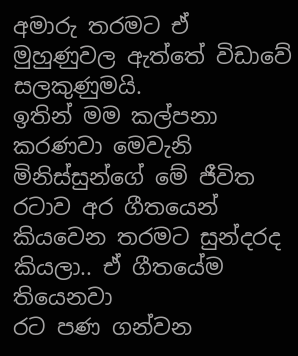අමාරු තරමට ඒ මුහුණුවල ඇත්තේ විඩාවේ සලකුණුමයි.
ඉතින් මම කල්පනා කරණවා මෙවැනි මිනිස්සුන්ගේ මේ ජීවිත රටාව අර ගීතයෙන් කියවෙන තරමට සුන්දරද කියලා.. ඒ ගීතයේම තියෙනවා
රට පණ ගන්වන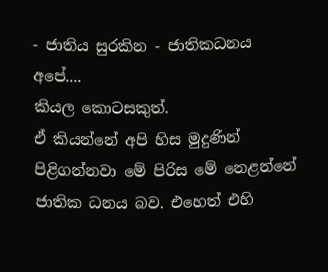- ජාතිය සුරකින - ජාතිකධනය අපේ....
කියල කොටසකුත්.
ඒ කියන්නේ අපි හිස මුදුණින් පිළිගන්නවා මේ පිරිස මේ නෙළන්නේ ජාතික ධනය බව. එහෙත් එහි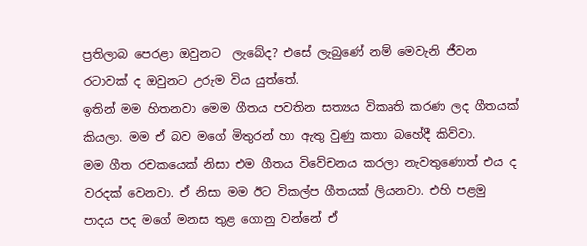ප්‍රතිලාබ පෙරළා ඔවුනට  ලැබේද? එසේ ලැබුණේ නම් මෙවැනි ජීවන රටාවක් ද ඔවුනට උරුම විය යුත්තේ.
ඉතින් මම හිතනවා මෙම ගීතය පවතින සත්‍යය විකෘති කරණ ලද ගීතයක් කියලා. මම ඒ බව මගේ මිතුරන් හා ඇතු වුණු කතා බහේදී කිව්වා.
මම ගීත රචකයෙක් නිසා එම ගීතය විවේචනය කරලා නැවතුණොත් එය ද වරදක් වෙනවා. ඒ නිසා මම ඊට විකල්ප ගීතයක් ලියනවා. එහි පළමු පාදය පද මගේ මනස තුළ ගොනු වන්නේ ඒ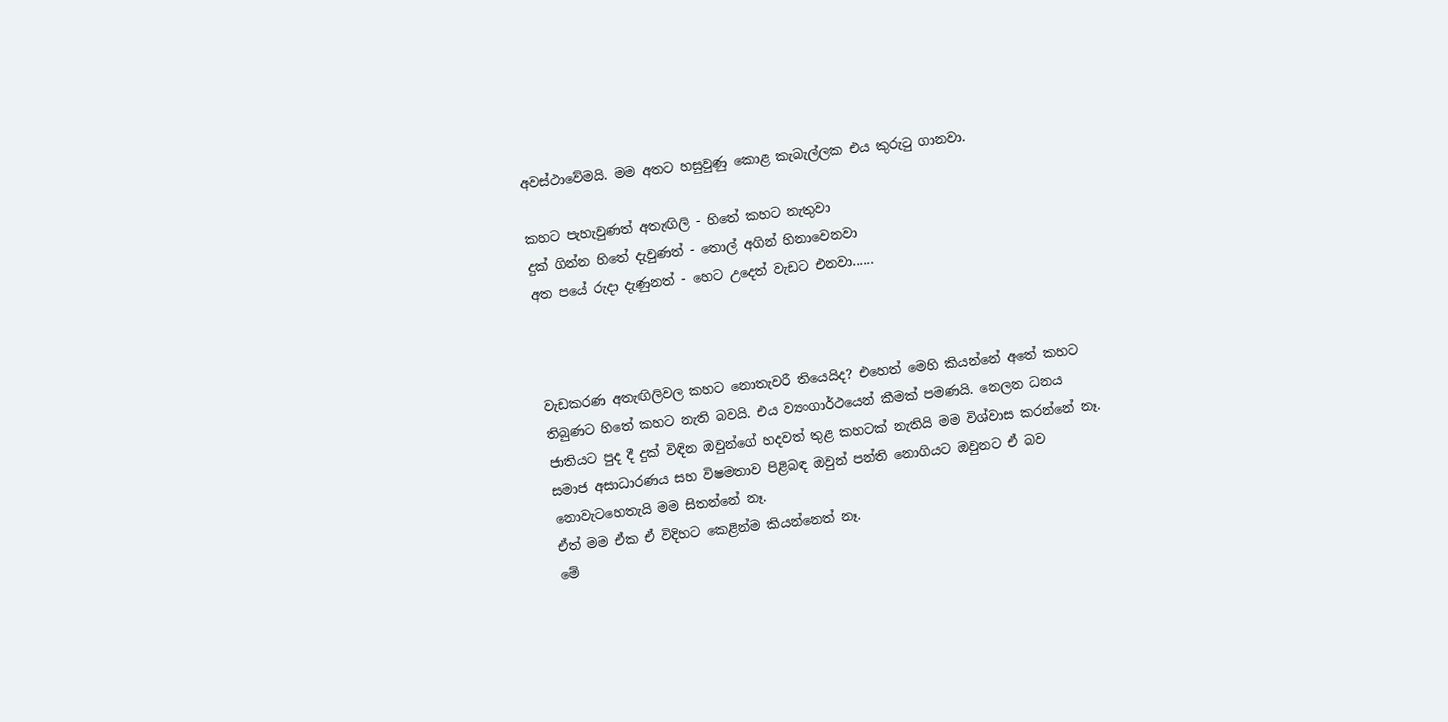අවස්ථාවේමයි. මම අතට හසුවුණු කොළ කැබැල්ලක එය කුරුටු ගානවා.

කහට පැහැවුණත් අතැඟිලි - හිතේ කහට නැතුවා
දුක් ගින්න හිතේ දැවුණත් - තොල් අගින් හිනාවෙනවා
අත පයේ රුදා දැණුනත් - හෙට උදෙත් වැඩට එනවා......



වැඩකරණ අතැඟිලිවල කහට නොතැවරී තියෙයිද? එහෙත් මෙහි කියන්නේ අතේ කහට තිබුණට හිතේ කහට නැති බවයි. එය ව්‍යංගාර්ථයෙන් කීමක් පමණයි. නෙලන ධනය ජාතියට පුද දී දුක් විඳින ඔවුන්ගේ හදවත් තුළ කහටක් නැතියි මම විශ්වාස කරන්නේ නෑ.
සමාජ අසාධාරණය සහ විෂමතාව පිළිබඳ ඔවුන් පන්ති නොගියට ඔවුනට ඒ බව නොවැටහෙතැයි මම සිතන්නේ නෑ.
ඒත් මම ඒක ඒ විදිහට කෙළින්ම කියන්නෙත් නෑ.
මේ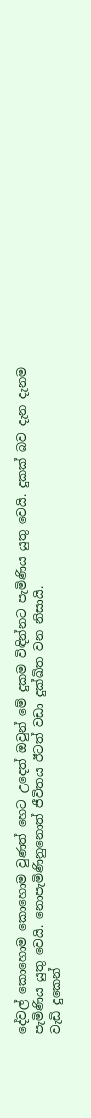දේවල් කොහොම කොහොම වුණත් හෙට උදෙත් ඔවුන් මේ දුකම විඳින්නට පැමිණිය යුතු වෙයි. දුකක් බව දැන දැනම පැමිණිය යුතු වෙයි. නොපැමිණිනුනොත් ජීවිතය ඊටත් වඩා දුක්ඛිත වන නිසායි.
වැඩි දුකෙන්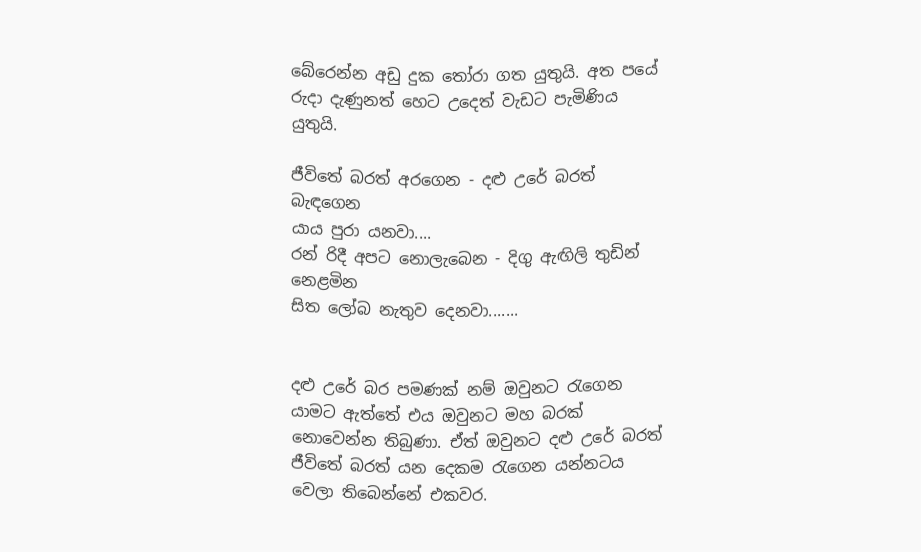බේරෙන්න අඩු දුක තෝරා ගත යුතුයි. අත පයේ රුදා දැණුනත් හෙට උදෙත් වැඩට පැමිණිය යුතුයි.

ජීවිතේ බරත් අරගෙන - දළු උරේ බරත් බැඳගෙන
යාය පුරා යනවා....
රන් රිදී අපට නොලැබෙන - දිගු ඇඟිලි තුඩින් නෙළමින
සිත ලෝබ නැතුව දෙනවා.......


දළු උරේ බර පමණක් නම් ඔවුනට රැගෙන යාමට ඇත්තේ එය ඔවුනට මහ බරක් නොවෙන්න තිබුණා. ඒත් ඔවුනට දළු උරේ බරත් ජීවිතේ බරත් යන දෙකම රැගෙන යන්නටය වෙලා තිබෙන්නේ එකවර.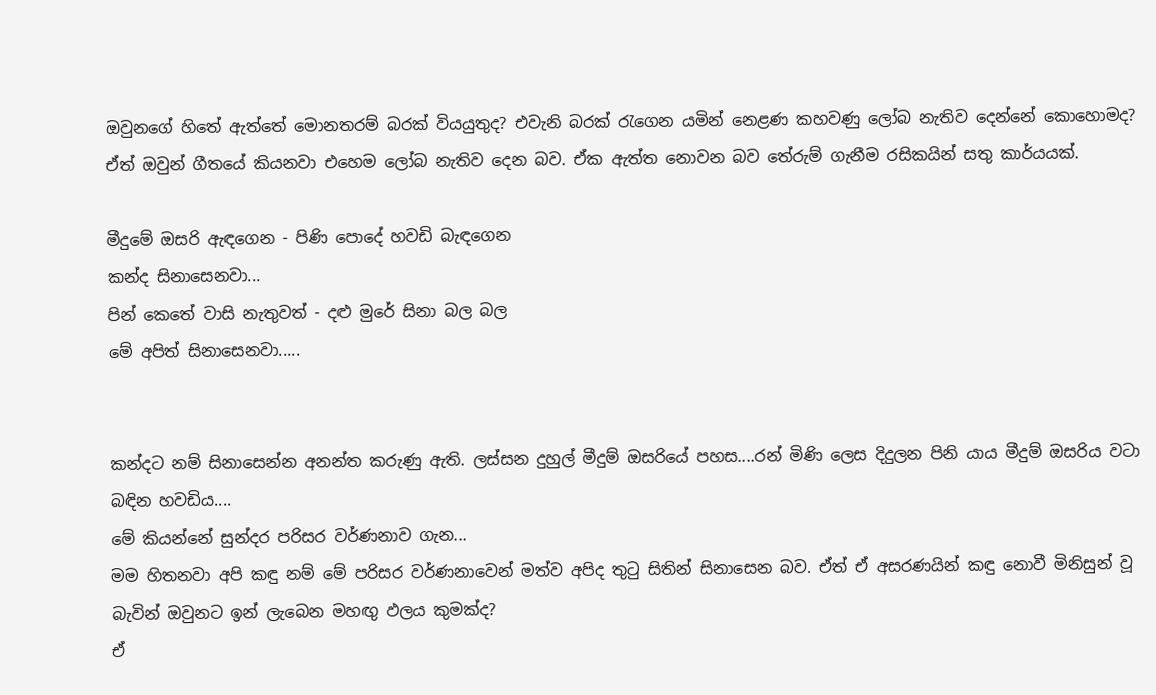ඔවුනගේ හිතේ ඇත්තේ මොනතරම් බරක් වියයුතුද? එවැනි බරක් රැගෙන යමින් නෙළණ කහවණු ලෝබ නැතිව දෙන්නේ කොහොමද? ඒත් ඔවුන් ගීතයේ කියනවා එහෙම ලෝබ නැතිව දෙන බව. ඒක ඇත්ත නොවන බව තේරුම් ගැනීම රසිකයින් සතු කාර්යයක්.

මීදුමේ ඔසරි ඇඳගෙන - පිණි පොදේ හවඩි බැඳගෙන
කන්ද සිනාසෙනවා...
පින් කෙතේ වාසි නැතුවත් - දළු මුරේ සිනා බල බල
මේ අපිත් සිනාසෙනවා.....


කන්දට නම් සිනාසෙන්න අනන්ත කරුණු ඇති. ලස්සන දුහුල් මීදුම් ඔසරියේ පහස....රන් මිණි ලෙස දිදුලන පිනි යාය මීදුම් ඔසරිය වටා බඳින හවඩිය....
මේ කියන්නේ සුන්දර පරිසර වර්ණනාව ගැන...
මම හිතනවා අපි කඳු නම් මේ පරිසර වර්ණනාවෙන් මත්ව අපිද තුටු සිතින් සිනාසෙන බව. ඒත් ඒ අසරණයින් කඳු නොවී මිනිසුන් වූ බැවින් ඔවුනට ඉන් ලැබෙන මහඟු ඵලය කුමක්ද?
ඒ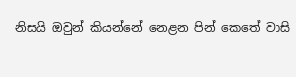නිසයි ඔවුන් කියන්නේ නෙළන පින් ‍කෙතේ වාසි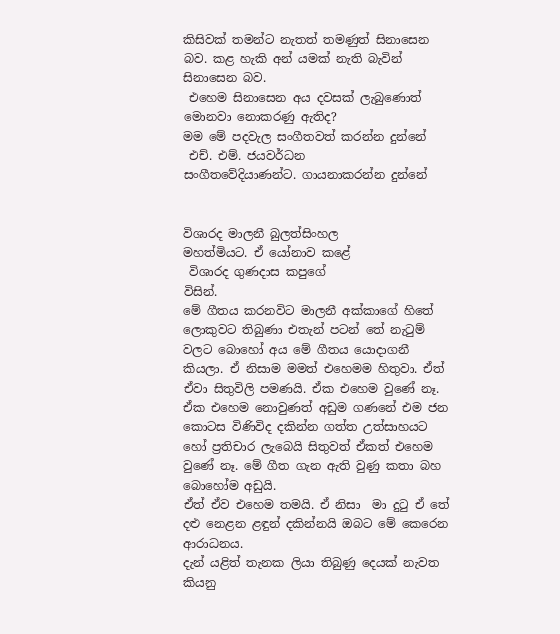කිසිවක් තමන්ට නැතත් තමණුත් සිනාසෙන බව. කළ හැකි අන් යමක් නැති බැවින් සිනාසෙන බව.
 එහෙම සිනාසෙන අය දවසක් ලැබුණොත් මොනවා නොකරණු ඇතිද?
මම මේ පදවැල සංගීතවත් කරන්න දුන්නේ
 එච්. එම්. ජයවර්ධන
සංගීතවේදියාණන්ට. ගායනාකරන්න දුන්නේ


විශාරද මාලනී බුලත්සිංහල
මහත්මියට. ඒ යෝනාව කළේ
 විශාරද ගුණදාස කපුගේ
විසින්.
මේ ගීතය කරනවිට මාලනී අක්කාගේ හිතේ ලොකුවට තිබුණා එතැන් පටන් තේ නැටුම් වලට බොහෝ අය මේ ගීතය යොදාගනී කියලා. ඒ නිසාම මමත් එහෙමම හිතුවා. ඒත් ඒවා සිතුවිලි පමණයි. ඒක එහෙම වුණේ නෑ. ඒක එහෙම නොවුණත් අඩුම ගණනේ එම ජන කොටස විණිවිද දකින්න ගත්ත උත්සාහයට හෝ ප්‍රතිචාර ලැබෙයි සිතුවත් ඒකත් එහෙම වුණේ නෑ. මේ ගීත ගැන ඇති වුණු කතා බහ බොහෝම අඩුයි.
ඒත් ඒව එහෙම තමයි. ඒ නිසා  මා දුටු ඒ තේ දළු නෙළන ළඳුන් දකින්නයි ඔබට මේ කෙරෙන ආරාධනය.
දැන් යළිත් තැනක ලියා තිබුණු දෙයක් නැවත කියනු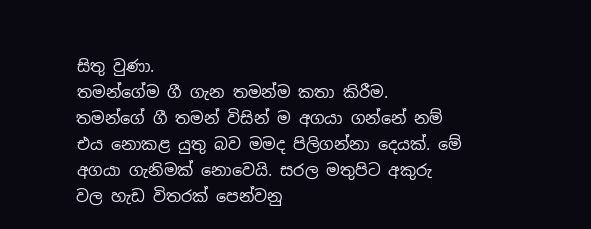සිතු වුණා.
තමන්ගේම ගී ගැන තමන්ම කතා කිරීම.
තමන්ගේ ගී තමන් විසින් ම අගයා ගන්නේ නම් එය නොකළ යුතු බව මමද පිලිගන්නා දෙයක්. මේ අගයා ගැනිමක් නොවෙයි. සරල මතුපිට අකුරු වල හැඩ විතරක් පෙන්වනු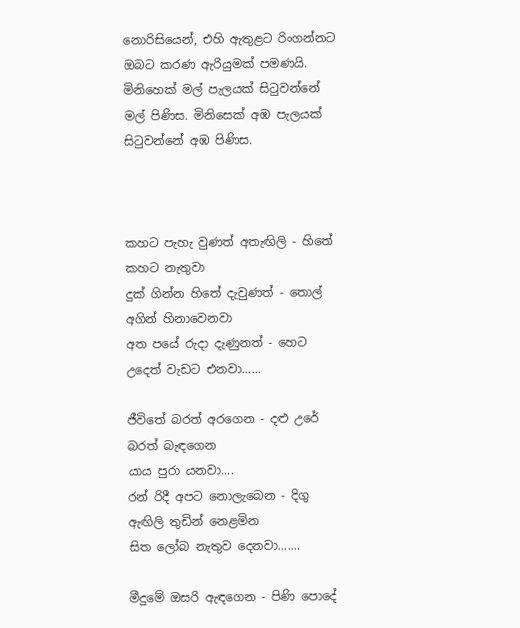නොරිසියෙන්, එහි ඇතුළට රිංගන්නට ඔබට කරණ ඇරියුමක් පමණයි.
මිනිහෙක් මල් පැලයක් සිටුවන්නේ මල් පිණිස. මිනිසෙක් අඹ පැලයක් සිටුවන්නේ අඹ පිණිස.



කහට පැහැ වුණත් අතැඟිලි - හිතේ කහට නැතුවා
දුක් ගින්න හිතේ දැවුණත් - තොල් අගින් හිනාවෙනවා
අත පයේ රුදා දැණුනත් - හෙට උදෙත් වැඩට එනවා......

ජීවිතේ බරත් අරගෙන - දළු උරේ බරත් බැඳගෙන
යාය පුරා යනවා....
රන් රිදී අපට නොලැබෙන - දිගු ඇඟිලි තුඩින් නෙළමින
සිත ලෝබ නැතුව දෙනවා.......

මීදුමේ ඔසරි ඇඳගෙන - පිණි පොදේ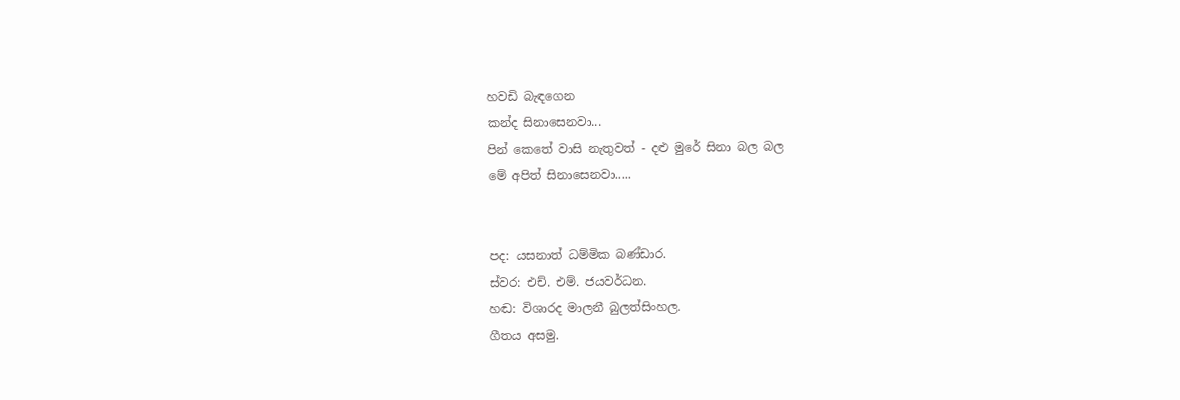හවඩි බැඳගෙන
කන්ද සිනාසෙනවා...
පින් කෙතේ වාසි නැතුවත් - දළු මුරේ සිනා බල බල
මේ අපිත් සිනාසෙනවා.....


පද: යසනාත් ධම්මික බණ්ඩාර.
ස්වර: එච්. එම්. ජයවර්ධන.
හඬ: විශාරද මාලනී බුලත්සිංහල.
ගීතය අසමු.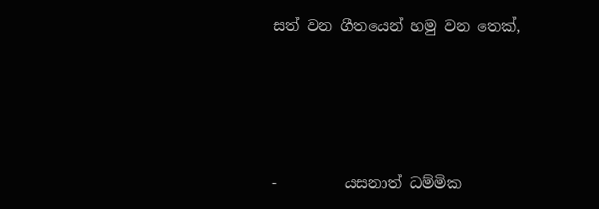සත් වන ගීතයෙන් හමු වන තෙක්,






-         යසනාත් ධම්මික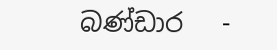බණ්ඩාර   -